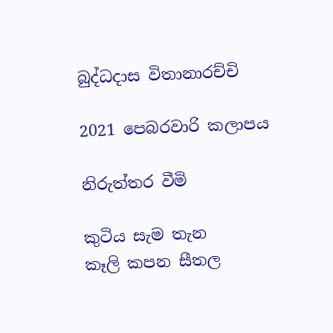බුද්ධදාස විතානාරච්චි

2021 පෙබරවාරි කලාපය

නිරුත්තර වීමි

කුටිය සැම තැන
කෑලි කපන සීතල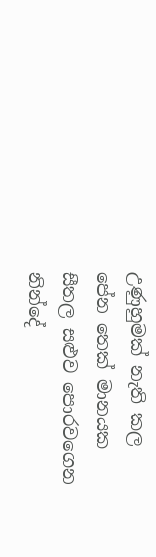උණුහුමක් නැති කල
පේන තෙක් මානයක
සීතල සළුව පොරවගෙන
නින්දේ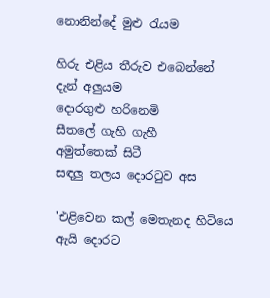නොනින්දේ මුළු රැයම

හිරු එළිය තීරුව එබෙන්නේ
දැන් අලුයම
දොරගුළු හරිනෙමි
සීතලේ ගැහි ගැහී
අමුත්තෙක් සිටී
සඳලු තලය දොරටුව අස

'එළිවෙන කල් මෙතැනද හිටියෙ
ඇයි දොරට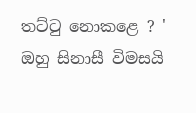තට්ටු නොකළෙ ? '
ඔහු සිනාසී විමසයි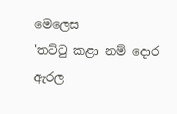මෙලෙස
'තට්ටු කළා නම් දොර ඇරල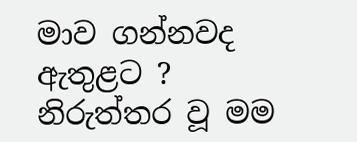මාව ගන්නවද ඇතුළට ?
නිරුත්තර වූ මම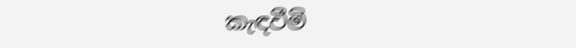කැඳවීමි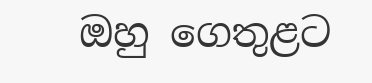ඔහු ගෙතුළට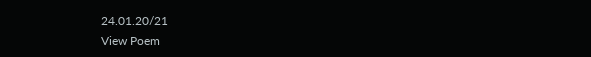24.01.20/21
View Poem